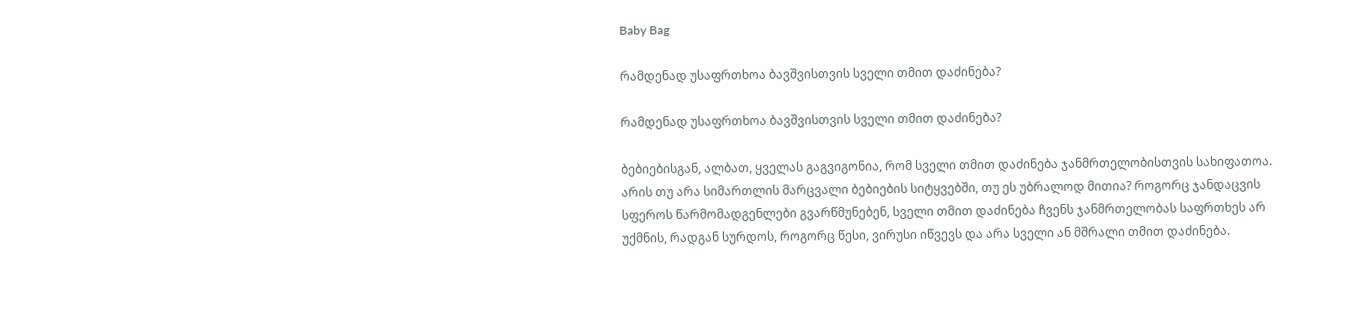Baby Bag

რამდენად უსაფრთხოა ბავშვისთვის სველი თმით დაძინება?

რამდენად უსაფრთხოა ბავშვისთვის სველი თმით დაძინება?

ბებიებისგან, ალბათ, ყველას გაგვიგონია, რომ სველი თმით დაძინება ჯანმრთელობისთვის სახიფათოა. არის თუ არა სიმართლის მარცვალი ბებიების სიტყვებში, თუ ეს უბრალოდ მითია? როგორც ჯანდაცვის სფეროს წარმომადგენლები გვარწმუნებენ, სველი თმით დაძინება ჩვენს ჯანმრთელობას საფრთხეს არ უქმნის, რადგან სურდოს, როგორც წესი, ვირუსი იწვევს და არა სველი ან მშრალი თმით დაძინება.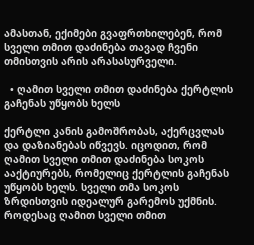ამასთან, ექიმები გვაფრთხილებენ, რომ სველი თმით დაძინება თავად ჩვენი თმისთვის არის არასასურველი.

  • ღამით სველი თმით დაძინება ქერტლის გაჩენას უწყობს ხელს

ქერტლი კანის გამოშრობას, აქერცვლას და დაზიანებას იწვევს. იცოდით, რომ ღამით სველი თმით დაძინება სოკოს ააქტიურებს, რომელიც ქერტლის გაჩენას უწყობს ხელს. სველი თმა სოკოს ზრდისთვის იდეალურ გარემოს უქმნის. როდესაც ღამით სველი თმით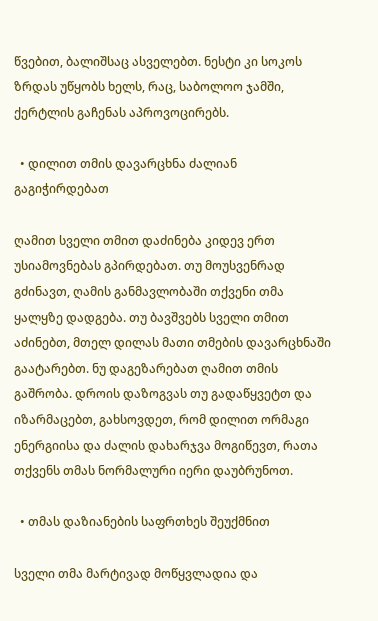წვებით, ბალიშსაც ასველებთ. ნესტი კი სოკოს ზრდას უწყობს ხელს, რაც, საბოლოო ჯამში, ქერტლის გაჩენას აპროვოცირებს.

  • დილით თმის დავარცხნა ძალიან გაგიჭირდებათ

ღამით სველი თმით დაძინება კიდევ ერთ უსიამოვნებას გპირდებათ. თუ მოუსვენრად გძინავთ, ღამის განმავლობაში თქვენი თმა ყალყზე დადგება. თუ ბავშვებს სველი თმით აძინებთ, მთელ დილას მათი თმების დავარცხნაში გაატარებთ. ნუ დაგეზარებათ ღამით თმის გაშრობა. დროის დაზოგვას თუ გადაწყვეტთ და იზარმაცებთ, გახსოვდეთ, რომ დილით ორმაგი ენერგიისა და ძალის დახარჯვა მოგიწევთ, რათა თქვენს თმას ნორმალური იერი დაუბრუნოთ.

  • თმას დაზიანების საფრთხეს შეუქმნით

სველი თმა მარტივად მოწყვლადია და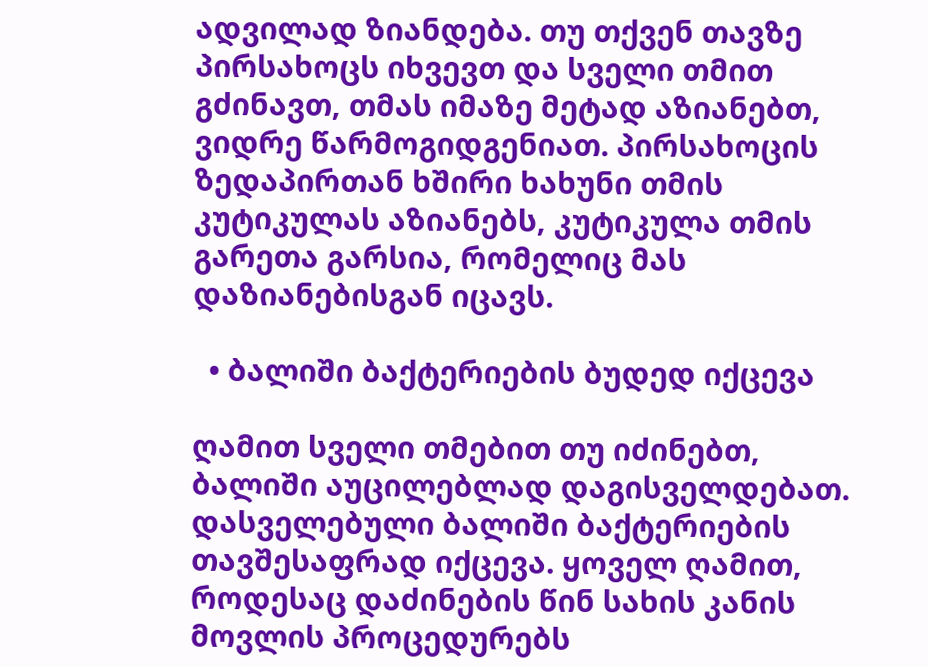ადვილად ზიანდება. თუ თქვენ თავზე პირსახოცს იხვევთ და სველი თმით გძინავთ, თმას იმაზე მეტად აზიანებთ, ვიდრე წარმოგიდგენიათ. პირსახოცის ზედაპირთან ხშირი ხახუნი თმის კუტიკულას აზიანებს, კუტიკულა თმის გარეთა გარსია, რომელიც მას დაზიანებისგან იცავს.

  • ბალიში ბაქტერიების ბუდედ იქცევა

ღამით სველი თმებით თუ იძინებთ, ბალიში აუცილებლად დაგისველდებათ. დასველებული ბალიში ბაქტერიების თავშესაფრად იქცევა. ყოველ ღამით, როდესაც დაძინების წინ სახის კანის მოვლის პროცედურებს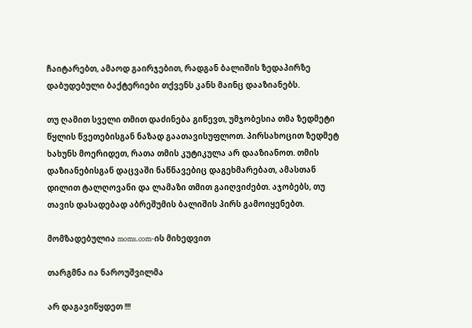ჩაიტარებთ, ამაოდ გაირჯებით, რადგან ბალიშის ზედაპირზე დაბუდებული ბაქტერიები თქვენს კანს მაინც დააზიანებს.

თუ ღამით სველი თმით დაძინება გიწევთ, უმჯობესია თმა ზედმეტი წყლის წვეთებისგან ნაზად გაათავისუფლოთ. პირსახოცით ზედმეტ ხახუნს მოერიდეთ, რათა თმის კუტიკულა არ დააზიანოთ. თმის დაზიანებისგან დაცვაში ნაწნავებიც დაგეხმარებათ, ამასთან დილით ტალღოვანი და ლამაზი თმით გაიღვიძებთ. აჯობებს, თუ თავის დასადებად აბრეშუმის ბალიშის პირს გამოიყენებთ.

მომზადებულია moms.com-ის მიხედვით

თარგმნა ია ნაროუშვილმა

არ დაგავიწყდეთ !!!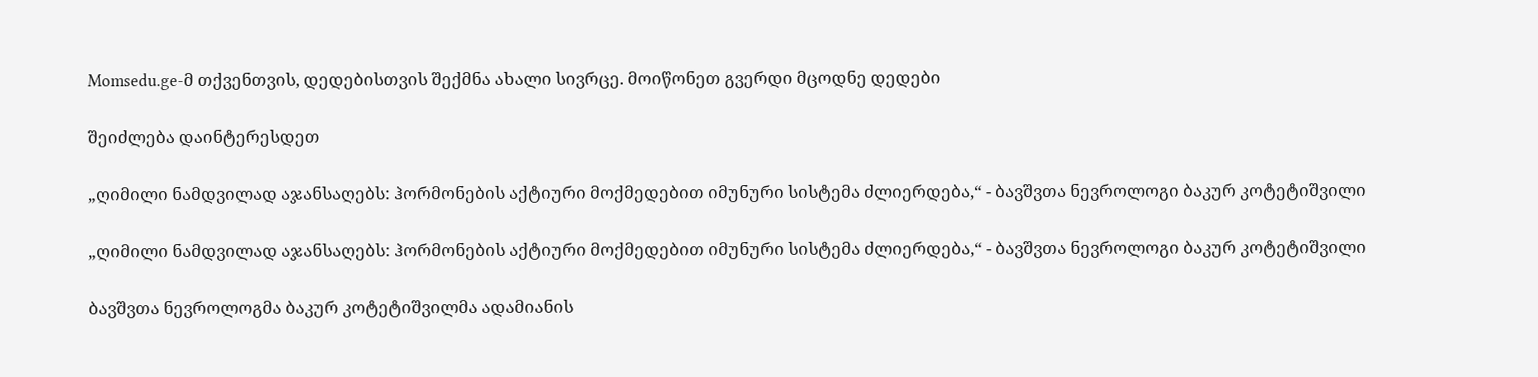Momsedu.ge-მ თქვენთვის, დედებისთვის შექმნა ახალი სივრცე. მოიწონეთ გვერდი მცოდნე დედები

შეიძლება დაინტერესდეთ

„ღიმილი ნამდვილად აჯანსაღებს: ჰორმონების აქტიური მოქმედებით იმუნური სისტემა ძლიერდება,“ - ბავშვთა ნევროლოგი ბაკურ კოტეტიშვილი

„ღიმილი ნამდვილად აჯანსაღებს: ჰორმონების აქტიური მოქმედებით იმუნური სისტემა ძლიერდება,“ - ბავშვთა ნევროლოგი ბაკურ კოტეტიშვილი

ბავშვთა ნევროლოგმა ბაკურ კოტეტიშვილმა ადამიანის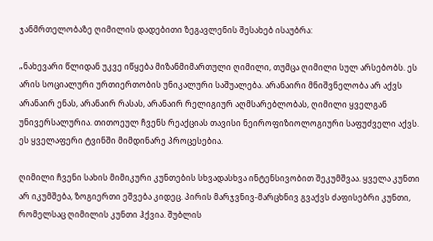ჯანმრთელობაზე ღიმილის დადებითი ზეგავლენის შესახებ ისაუბრა:

„ნახევარი წლიდან უკვე იწყება მიზანმიმართული ღიმილი, თუმცა ღიმილი სულ არსებობს. ეს არის სოციალური ურთიერთობის უნიკალური საშუალება. არანაირი მნიშვნელობა არ აქვს არანაირ ენას, არანაირ რასას, არანაირ რელიგიურ აღმსარებლობას, ღიმილი ყველგან უნივერსალურია. თითოეულ ჩვენს რეაქციას თავისი ნეიროფიზიოლოგიური საფუძველი აქვს. ეს ყველაფერი ტვინში მიმდინარე პროცესებია.

ღიმილი ჩვენი სახის მიმიკური კუნთების სხვადასხვა ინტენსივობით შეკუმშვაა. ყველა კუნთი არ იკუმშება, ზოგიერთი ეშვება კიდეც. პირის მარჯვნივ-მარცხნივ გვაქვს ძაფისებრი კუნთი, რომელსაც ღიმილის კუნთი ჰქვია. შუბლის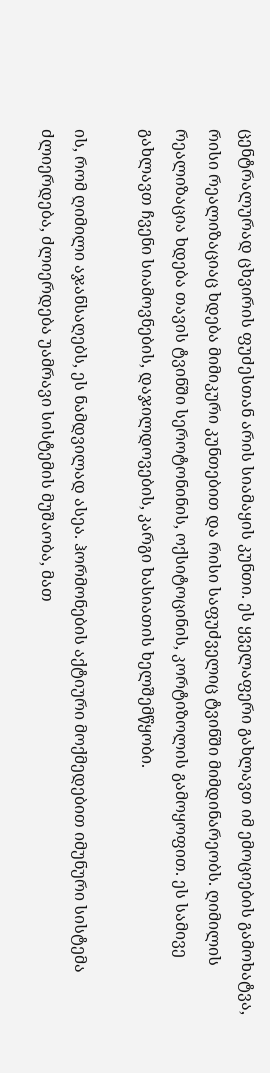ცენტრალურად ცხვირის ფუძესთან არის სიამაყის კუნთი. ეს ყველაფერი გახლავთ იმ ემოციების გამოხატვა, რისი რეალიზაციაც ხდება მიმიკური კუნთებით და რისი საფუძველიც ტვინში მიმდინარეობს. ღიმილის რეალიზაცია ხდება თავის ტვინში სეროტონინის, ოქსიტოცინის, კორტიზოლის გამოყოფით. ეს სამივე გახლავთ ჩვენი სიამოვნების, დაჯილდოვების, კარგი ხასიათის ხელშემწყობი.

ის, რომ ღიმილი აჯანსაღებს, ეს ნამდვილად ასეა. ჰორმონების აქტიური მოქმედებით იმუნური სისტემა ძლიერდება, ძლიერდება უამრავი სისტემის მუშაობა, მათ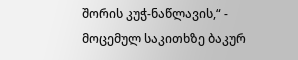შორის კუჭ-ნაწლავის,“ - მოცემულ საკითხზე ბაკურ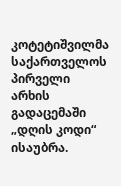კოტეტიშვილმა საქართველოს პირველი არხის გადაცემაში „დღის კოდი“ ისაუბრა.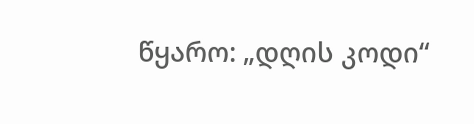წყარო: „დღის კოდი“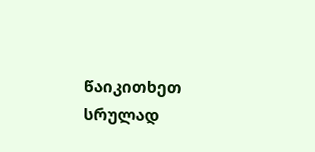წაიკითხეთ სრულად